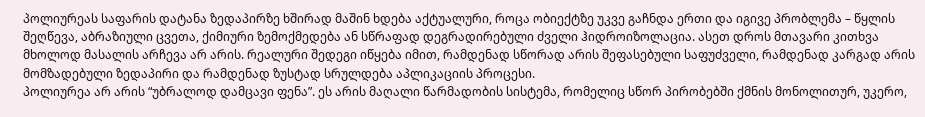პოლიურეას საფარის დატანა ზედაპირზე ხშირად მაშინ ხდება აქტუალური, როცა ობიექტზე უკვე გაჩნდა ერთი და იგივე პრობლემა – წყლის შეღწევა, აბრაზიული ცვეთა, ქიმიური ზემოქმედება ან სწრაფად დეგრადირებული ძველი ჰიდროიზოლაცია. ასეთ დროს მთავარი კითხვა მხოლოდ მასალის არჩევა არ არის. რეალური შედეგი იწყება იმით, რამდენად სწორად არის შეფასებული საფუძველი, რამდენად კარგად არის მომზადებული ზედაპირი და რამდენად ზუსტად სრულდება აპლიკაციის პროცესი.
პოლიურეა არ არის “უბრალოდ დამცავი ფენა”. ეს არის მაღალი წარმადობის სისტემა, რომელიც სწორ პირობებში ქმნის მონოლითურ, უკერო,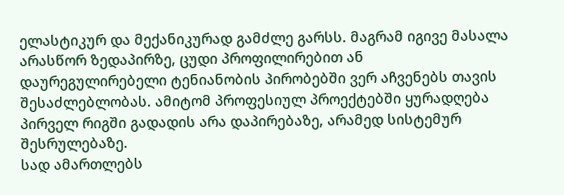ელასტიკურ და მექანიკურად გამძლე გარსს. მაგრამ იგივე მასალა არასწორ ზედაპირზე, ცუდი პროფილირებით ან დაურეგულირებელი ტენიანობის პირობებში ვერ აჩვენებს თავის შესაძლებლობას. ამიტომ პროფესიულ პროექტებში ყურადღება პირველ რიგში გადადის არა დაპირებაზე, არამედ სისტემურ შესრულებაზე.
სად ამართლებს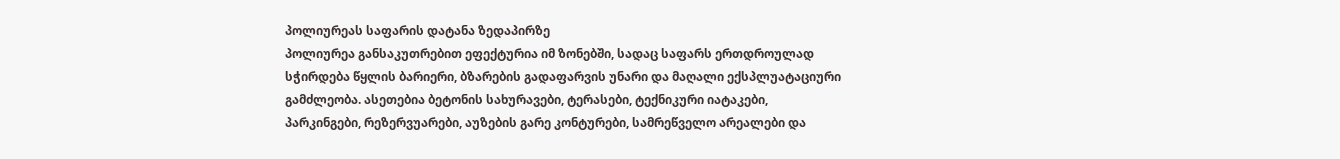პოლიურეას საფარის დატანა ზედაპირზე
პოლიურეა განსაკუთრებით ეფექტურია იმ ზონებში, სადაც საფარს ერთდროულად სჭირდება წყლის ბარიერი, ბზარების გადაფარვის უნარი და მაღალი ექსპლუატაციური გამძლეობა. ასეთებია ბეტონის სახურავები, ტერასები, ტექნიკური იატაკები, პარკინგები, რეზერვუარები, აუზების გარე კონტურები, სამრეწველო არეალები და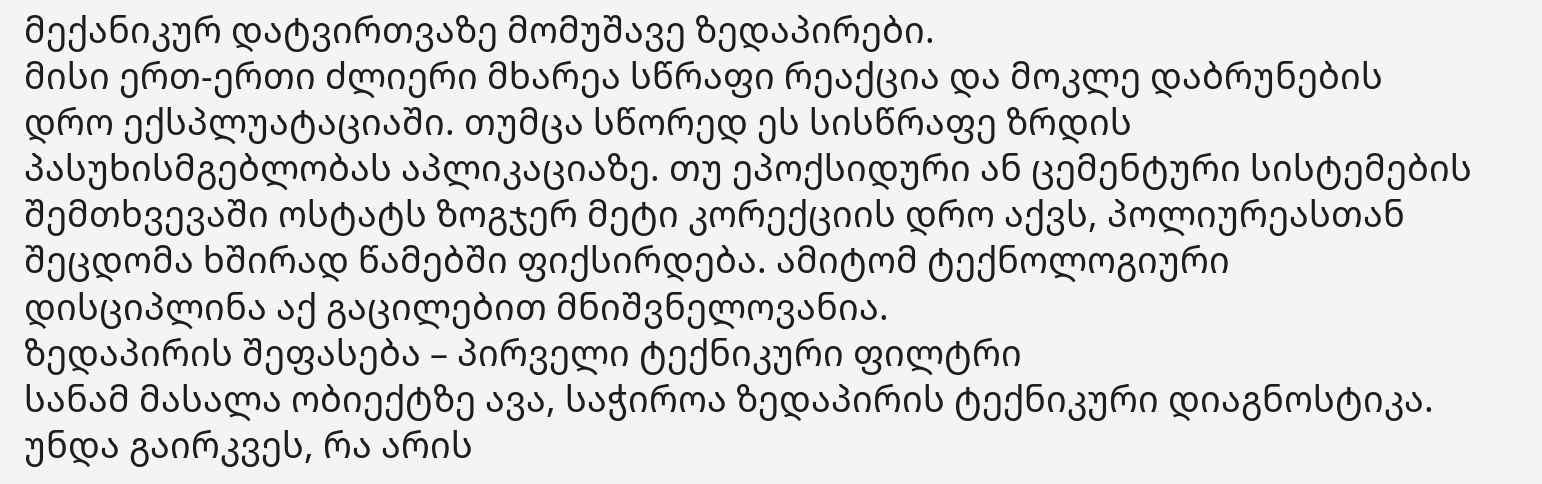მექანიკურ დატვირთვაზე მომუშავე ზედაპირები.
მისი ერთ-ერთი ძლიერი მხარეა სწრაფი რეაქცია და მოკლე დაბრუნების დრო ექსპლუატაციაში. თუმცა სწორედ ეს სისწრაფე ზრდის პასუხისმგებლობას აპლიკაციაზე. თუ ეპოქსიდური ან ცემენტური სისტემების შემთხვევაში ოსტატს ზოგჯერ მეტი კორექციის დრო აქვს, პოლიურეასთან შეცდომა ხშირად წამებში ფიქსირდება. ამიტომ ტექნოლოგიური დისციპლინა აქ გაცილებით მნიშვნელოვანია.
ზედაპირის შეფასება – პირველი ტექნიკური ფილტრი
სანამ მასალა ობიექტზე ავა, საჭიროა ზედაპირის ტექნიკური დიაგნოსტიკა. უნდა გაირკვეს, რა არის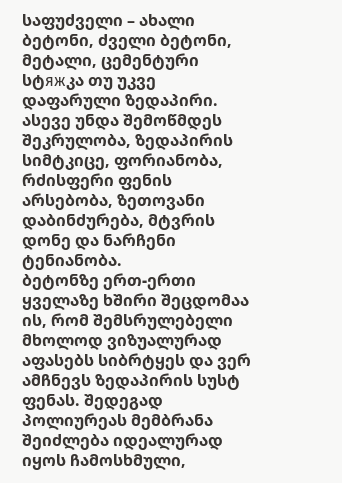საფუძველი – ახალი ბეტონი, ძველი ბეტონი, მეტალი, ცემენტური სტяжკა თუ უკვე დაფარული ზედაპირი. ასევე უნდა შემოწმდეს შეკრულობა, ზედაპირის სიმტკიცე, ფორიანობა, რძისფერი ფენის არსებობა, ზეთოვანი დაბინძურება, მტვრის დონე და ნარჩენი ტენიანობა.
ბეტონზე ერთ-ერთი ყველაზე ხშირი შეცდომაა ის, რომ შემსრულებელი მხოლოდ ვიზუალურად აფასებს სიბრტყეს და ვერ ამჩნევს ზედაპირის სუსტ ფენას. შედეგად პოლიურეას მემბრანა შეიძლება იდეალურად იყოს ჩამოსხმული,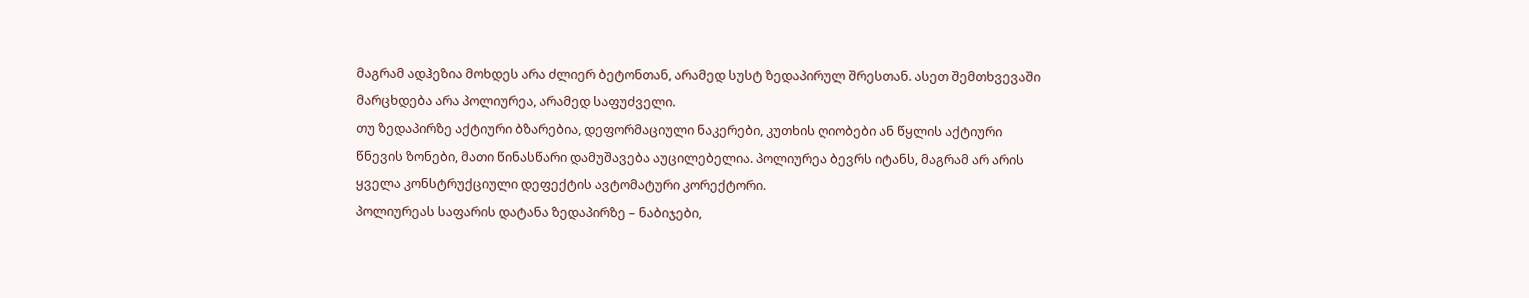მაგრამ ადჰეზია მოხდეს არა ძლიერ ბეტონთან, არამედ სუსტ ზედაპირულ შრესთან. ასეთ შემთხვევაში მარცხდება არა პოლიურეა, არამედ საფუძველი.
თუ ზედაპირზე აქტიური ბზარებია, დეფორმაციული ნაკერები, კუთხის ღიობები ან წყლის აქტიური წნევის ზონები, მათი წინასწარი დამუშავება აუცილებელია. პოლიურეა ბევრს იტანს, მაგრამ არ არის ყველა კონსტრუქციული დეფექტის ავტომატური კორექტორი.
პოლიურეას საფარის დატანა ზედაპირზე – ნაბიჯები,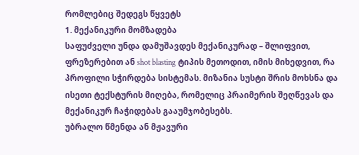რომლებიც შედეგს წყვეტს
1. მექანიკური მომზადება
საფუძველი უნდა დამუშავდეს მექანიკურად – შლიფვით, ფრეზერებით ან shot blasting ტიპის მეთოდით, იმის მიხედვით, რა პროფილი სჭირდება სისტემას. მიზანია სუსტი შრის მოხსნა და ისეთი ტექსტურის მიღება, რომელიც პრაიმერის შეღწევას და მექანიკურ ჩაჭიდებას გააუმჯობესებს.
უბრალო წმენდა ან მჟავური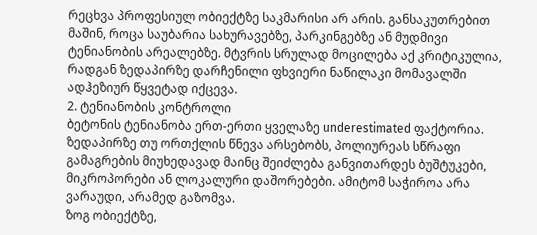რეცხვა პროფესიულ ობიექტზე საკმარისი არ არის. განსაკუთრებით მაშინ, როცა საუბარია სახურავებზე, პარკინგებზე ან მუდმივი ტენიანობის არეალებზე. მტვრის სრულად მოცილება აქ კრიტიკულია, რადგან ზედაპირზე დარჩენილი ფხვიერი ნაწილაკი მომავალში ადჰეზიურ წყვეტად იქცევა.
2. ტენიანობის კონტროლი
ბეტონის ტენიანობა ერთ-ერთი ყველაზე underestimated ფაქტორია. ზედაპირზე თუ ორთქლის წნევა არსებობს, პოლიურეას სწრაფი გამაგრების მიუხედავად მაინც შეიძლება განვითარდეს ბუშტუკები, მიკროპორები ან ლოკალური დაშორებები. ამიტომ საჭიროა არა ვარაუდი, არამედ გაზომვა.
ზოგ ობიექტზე,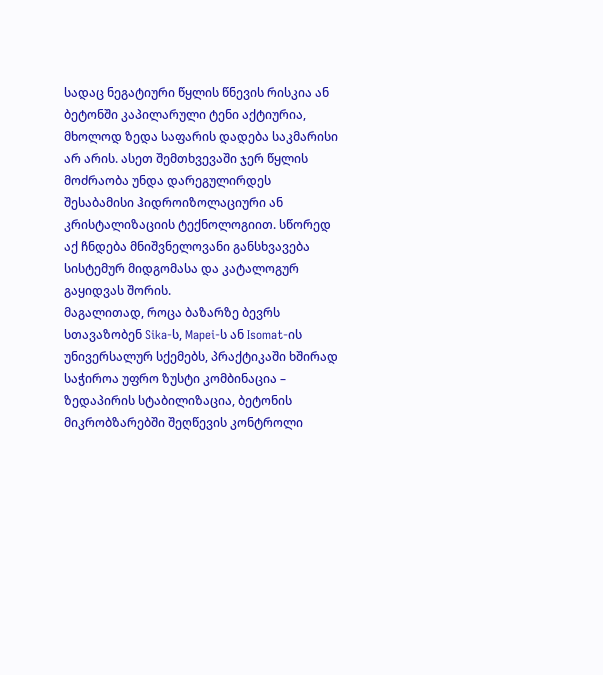სადაც ნეგატიური წყლის წნევის რისკია ან ბეტონში კაპილარული ტენი აქტიურია, მხოლოდ ზედა საფარის დადება საკმარისი არ არის. ასეთ შემთხვევაში ჯერ წყლის მოძრაობა უნდა დარეგულირდეს შესაბამისი ჰიდროიზოლაციური ან კრისტალიზაციის ტექნოლოგიით. სწორედ აქ ჩნდება მნიშვნელოვანი განსხვავება სისტემურ მიდგომასა და კატალოგურ გაყიდვას შორის.
მაგალითად, როცა ბაზარზე ბევრს სთავაზობენ Sika-ს, Mapei-ს ან Isomat-ის უნივერსალურ სქემებს, პრაქტიკაში ხშირად საჭიროა უფრო ზუსტი კომბინაცია – ზედაპირის სტაბილიზაცია, ბეტონის მიკრობზარებში შეღწევის კონტროლი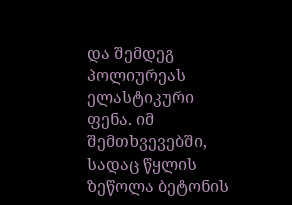და შემდეგ პოლიურეას ელასტიკური ფენა. იმ შემთხვევებში, სადაც წყლის ზეწოლა ბეტონის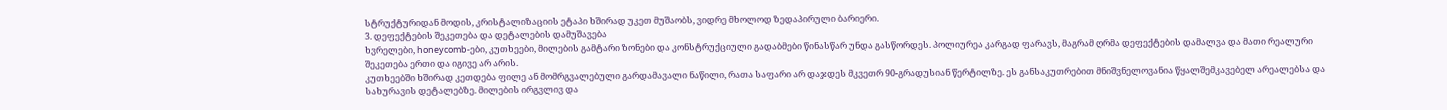სტრუქტურიდან მოდის, კრისტალიზაციის ეტაპი ხშირად უკეთ მუშაობს, ვიდრე მხოლოდ ზედაპირული ბარიერი.
3. დეფექტების შეკეთება და დეტალების დამუშავება
ხვრელები, honeycomb-ები, კუთხეები, მილების გამტარი ზონები და კონსტრუქციული გადაბმები წინასწარ უნდა გასწორდეს. პოლიურეა კარგად ფარავს, მაგრამ ღრმა დეფექტების დამალვა და მათი რეალური შეკეთება ერთი და იგივე არ არის.
კუთხეებში ხშირად კეთდება ფილე ან მომრგვალებული გარდამავალი ნაწილი, რათა საფარი არ დაჯდეს მკვეთრ 90-გრადუსიან წერტილზე. ეს განსაკუთრებით მნიშვნელოვანია წყალშემკავებელ არეალებსა და სახურავის დეტალებზე. მილების ირგვლივ და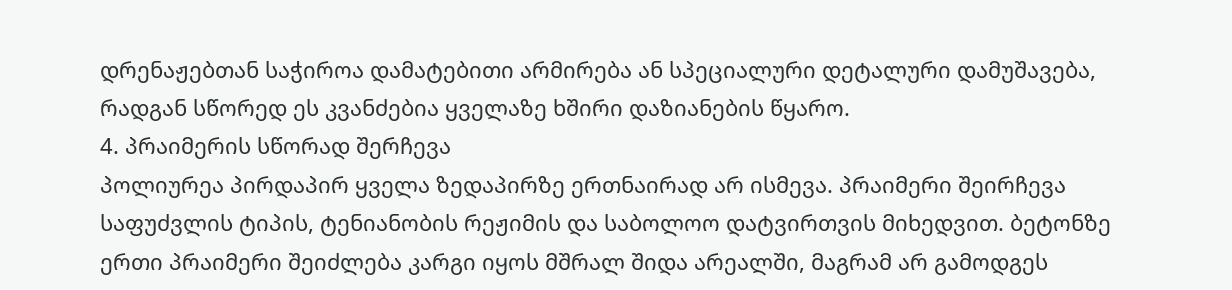დრენაჟებთან საჭიროა დამატებითი არმირება ან სპეციალური დეტალური დამუშავება, რადგან სწორედ ეს კვანძებია ყველაზე ხშირი დაზიანების წყარო.
4. პრაიმერის სწორად შერჩევა
პოლიურეა პირდაპირ ყველა ზედაპირზე ერთნაირად არ ისმევა. პრაიმერი შეირჩევა საფუძვლის ტიპის, ტენიანობის რეჟიმის და საბოლოო დატვირთვის მიხედვით. ბეტონზე ერთი პრაიმერი შეიძლება კარგი იყოს მშრალ შიდა არეალში, მაგრამ არ გამოდგეს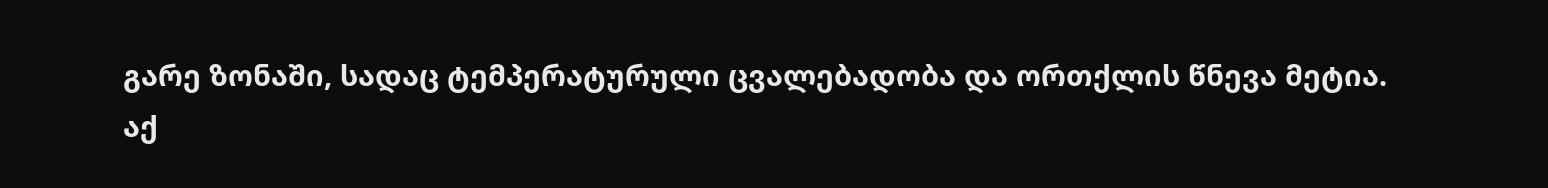გარე ზონაში, სადაც ტემპერატურული ცვალებადობა და ორთქლის წნევა მეტია.
აქ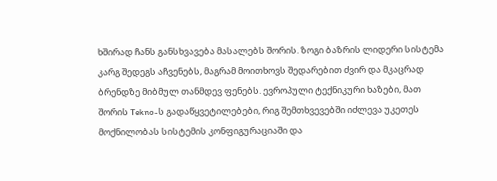ხშირად ჩანს განსხვავება მასალებს შორის. ზოგი ბაზრის ლიდერი სისტემა კარგ შედეგს აჩვენებს, მაგრამ მოითხოვს შედარებით ძვირ და მკაცრად ბრენდზე მიბმულ თანმდევ ფენებს. ევროპული ტექნიკური ხაზები, მათ შორის Tekno-ს გადაწყვეტილებები, რიგ შემთხვევებში იძლევა უკეთეს მოქნილობას სისტემის კონფიგურაციაში და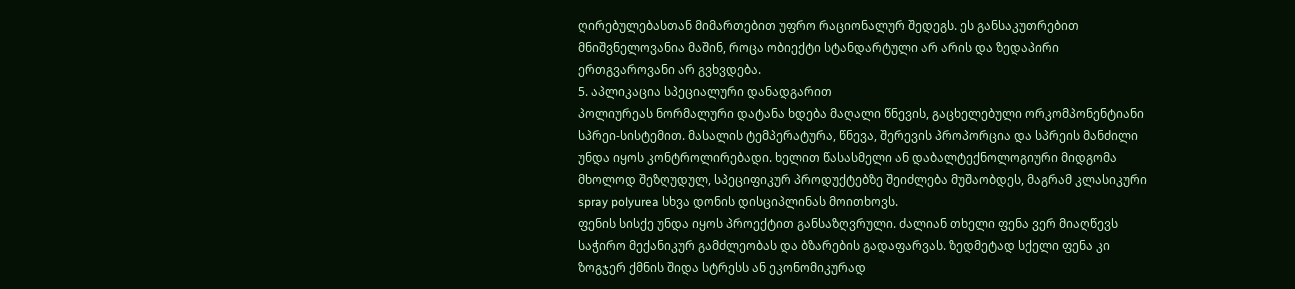ღირებულებასთან მიმართებით უფრო რაციონალურ შედეგს. ეს განსაკუთრებით მნიშვნელოვანია მაშინ, როცა ობიექტი სტანდარტული არ არის და ზედაპირი ერთგვაროვანი არ გვხვდება.
5. აპლიკაცია სპეციალური დანადგარით
პოლიურეას ნორმალური დატანა ხდება მაღალი წნევის, გაცხელებული ორკომპონენტიანი სპრეი-სისტემით. მასალის ტემპერატურა, წნევა, შერევის პროპორცია და სპრეის მანძილი უნდა იყოს კონტროლირებადი. ხელით წასასმელი ან დაბალტექნოლოგიური მიდგომა მხოლოდ შეზღუდულ, სპეციფიკურ პროდუქტებზე შეიძლება მუშაობდეს, მაგრამ კლასიკური spray polyurea სხვა დონის დისციპლინას მოითხოვს.
ფენის სისქე უნდა იყოს პროექტით განსაზღვრული. ძალიან თხელი ფენა ვერ მიაღწევს საჭირო მექანიკურ გამძლეობას და ბზარების გადაფარვას. ზედმეტად სქელი ფენა კი ზოგჯერ ქმნის შიდა სტრესს ან ეკონომიკურად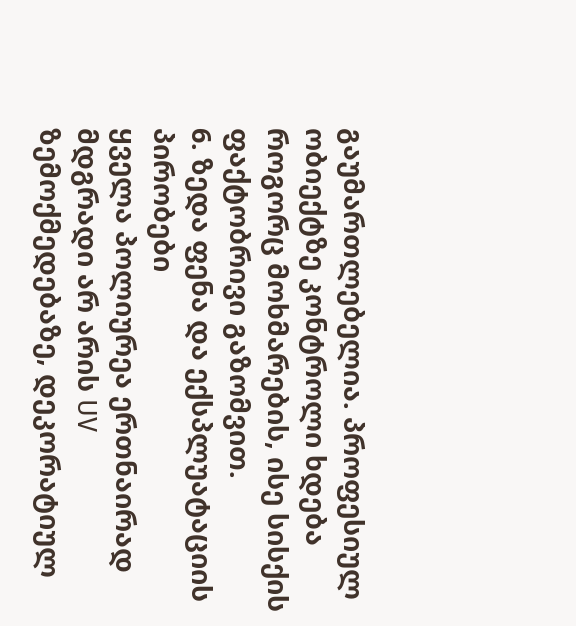გაუმართლებელია. პროფესიულ ობიექტზე კონტროლი ხდება როგორც მოხმარების, ისე სისქის ფაქტობრივი გაზომვით.
6. ზედა ფენა და ექსპლუატაციის პირობები
ყველა პოლიურეა ერთნაირად მდგრადი არ არის UV ზემოქმედებაზე, დეკორატიულ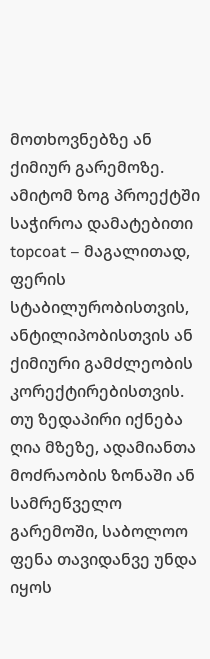მოთხოვნებზე ან ქიმიურ გარემოზე. ამიტომ ზოგ პროექტში საჭიროა დამატებითი topcoat – მაგალითად, ფერის სტაბილურობისთვის, ანტილიპობისთვის ან ქიმიური გამძლეობის კორექტირებისთვის.
თუ ზედაპირი იქნება ღია მზეზე, ადამიანთა მოძრაობის ზონაში ან სამრეწველო გარემოში, საბოლოო ფენა თავიდანვე უნდა იყოს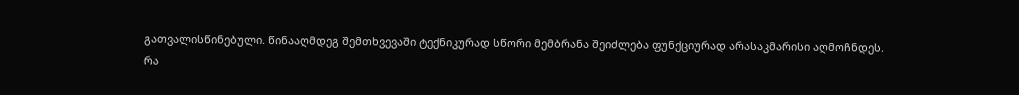გათვალისწინებული. წინააღმდეგ შემთხვევაში ტექნიკურად სწორი მემბრანა შეიძლება ფუნქციურად არასაკმარისი აღმოჩნდეს.
რა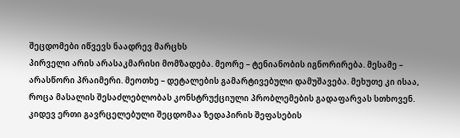შეცდომები იწვევს ნაადრევ მარცხს
პირველი არის არასაკმარისი მომზადება. მეორე – ტენიანობის იგნორირება. მესამე – არასწორი პრაიმერი. მეოთხე – დეტალების გამარტივებული დამუშავება. მეხუთე კი ისაა, როცა მასალის შესაძლებლობას კონსტრუქციული პრობლემების გადაფარვას სთხოვენ.
კიდევ ერთი გავრცელებული შეცდომაა ზედაპირის შეფასების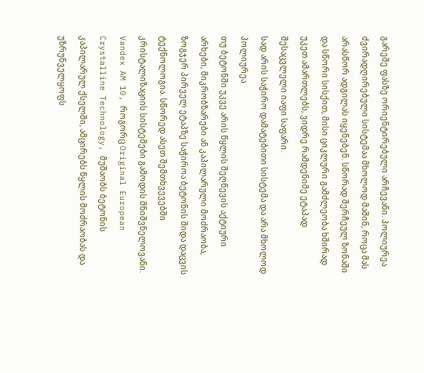გარეშე ფასზე ორიენტირებული არჩევანი. პოლიურეა ძვირადღირებული სისტემაა მხოლოდ მაშინ, როცა მას არასწორ ადგილას იყენებენ. სწორად შერჩეულ ზონაში და სწორი სისქით, მისი ციკლური გამძლეობა ხშირად უკეთ ამართლებს, ვიდრე რამდენიმე ეტაპად შესაცვლელი იაფი საფარი.
სად არის საჭირო დამატებითი სისტემა და არა მხოლოდ პოლიურეა
თუ ბეტონში უკვე არის წყლის შეღწევის აქტიური არხები, მიკრობზარები ან კაპილარული მოძრაობა, ზოგჯერ პირველ ეტაპზე საჭიროა ბეტონის შიდა დაცვის ტექნოლოგია. სწორედ ასეთ შემთხვევებში კრისტალიზაციის სისტემები გამოდის მნიშვნელოვანი. Vandex AM 10, როგორც Original European Crystalline Technology, მუშაობს ბეტონის კაპილარულ ქსელში, ამცირებს წყლის მოძრაობას და უზრუნველყოფს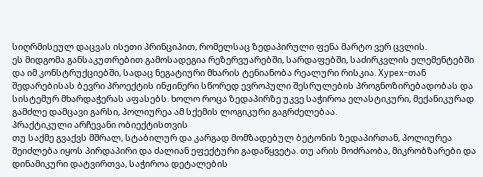სიღრმისეულ დაცვას ისეთი პრინციპით, რომელსაც ზედაპირული ფენა მარტო ვერ ცვლის.
ეს მიდგომა განსაკუთრებით გამოსადეგია რეზერვუარებში, სარდაფებში, საძირკვლის ელემენტებში და იმ კონსტრუქციებში, სადაც ნეგატიური მხარის ტენიანობა რეალური რისკია. Xypex-თან შედარებისას ბევრი პროექტის ინჟინერი სწორედ ევროპული შესრულების პროგნოზირებადობას და სისტემურ მხარდაჭერას აფასებს. ხოლო როცა ზედაპირზე უკვე საჭიროა ელასტიკური, მექანიკურად გამძლე დამცავი გარსი, პოლიურეა ამ სქემის ლოგიკური გაგრძელებაა.
პრაქტიკული არჩევანი ობიექტისთვის
თუ საქმე გვაქვს მშრალ, სტაბილურ და კარგად მომზადებულ ბეტონის ზედაპირთან, პოლიურეა შეიძლება იყოს პირდაპირი და ძალიან ეფექტური გადაწყვეტა. თუ არის მოძრაობა, მიკრობზარები და დინამიკური დატვირთვა, საჭიროა დეტალების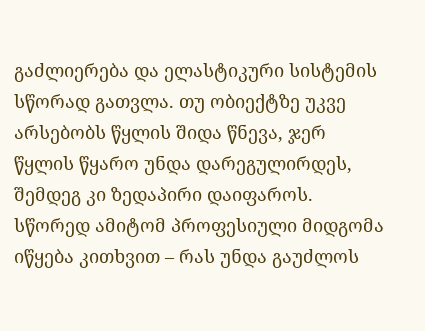გაძლიერება და ელასტიკური სისტემის სწორად გათვლა. თუ ობიექტზე უკვე არსებობს წყლის შიდა წნევა, ჯერ წყლის წყარო უნდა დარეგულირდეს, შემდეგ კი ზედაპირი დაიფაროს.
სწორედ ამიტომ პროფესიული მიდგომა იწყება კითხვით – რას უნდა გაუძლოს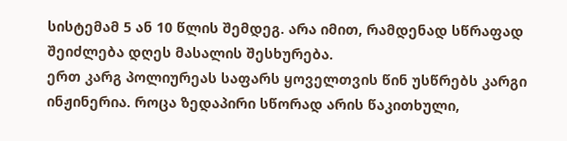სისტემამ 5 ან 10 წლის შემდეგ. არა იმით, რამდენად სწრაფად შეიძლება დღეს მასალის შესხურება.
ერთ კარგ პოლიურეას საფარს ყოველთვის წინ უსწრებს კარგი ინჟინერია. როცა ზედაპირი სწორად არის წაკითხული,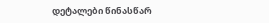დეტალები წინასწარ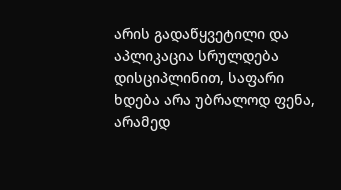არის გადაწყვეტილი და აპლიკაცია სრულდება დისციპლინით, საფარი ხდება არა უბრალოდ ფენა, არამედ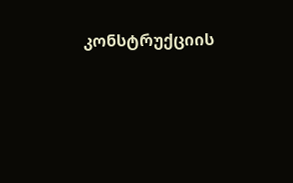კონსტრუქციის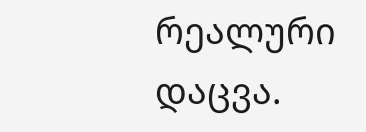რეალური დაცვა.